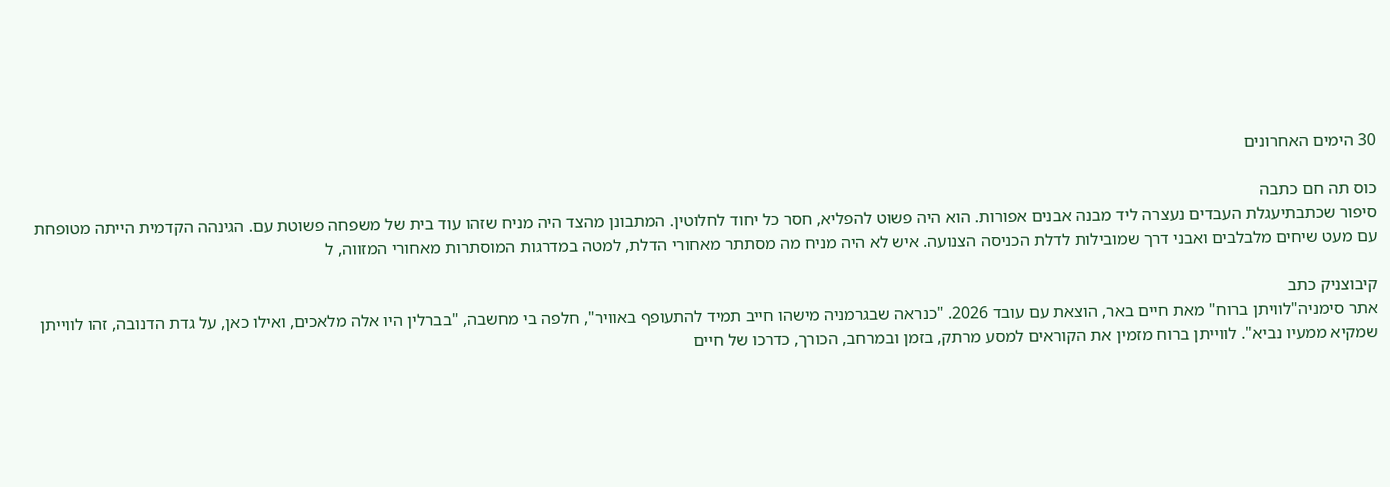30 הימים האחרונים

כוס תה חם כתבה
סיפור שכתבתיעגלת העבדים נעצרה ליד מבנה אבנים אפורות. הוא היה פשוט להפליא, חסר כל יחוד לחלוטין. המתבונן מהצד היה מניח שזהו עוד בית של משפחה פשוטת עם. הגינהה הקדמית הייתה מטופחת עם מעט שיחים מלבלבים ואבני דרך שמובילות לדלת הכניסה הצנועה. איש לא היה מניח מה מסתתר מאחורי הדלת, למטה במדרגות המוסתרות מאחורי המזווה, ל

קיבוצניק כתב
אתר סימניה"לוויתן ברוח" מאת חיים באר, הוצאת עם עובד 2026. "כנראה שבגרמניה מישהו חייב תמיד להתעופף באוויר", חלפה בי מחשבה, "בברלין היו אלה מלאכים, ואילו כאן, על גדת הדנובה, זהו לווייתן שמקיא ממעיו נביא". לווייתן ברוח מזמין את הקוראים למסע מרתק, בזמן ובמרחב, הכורך, כדרכו של חיים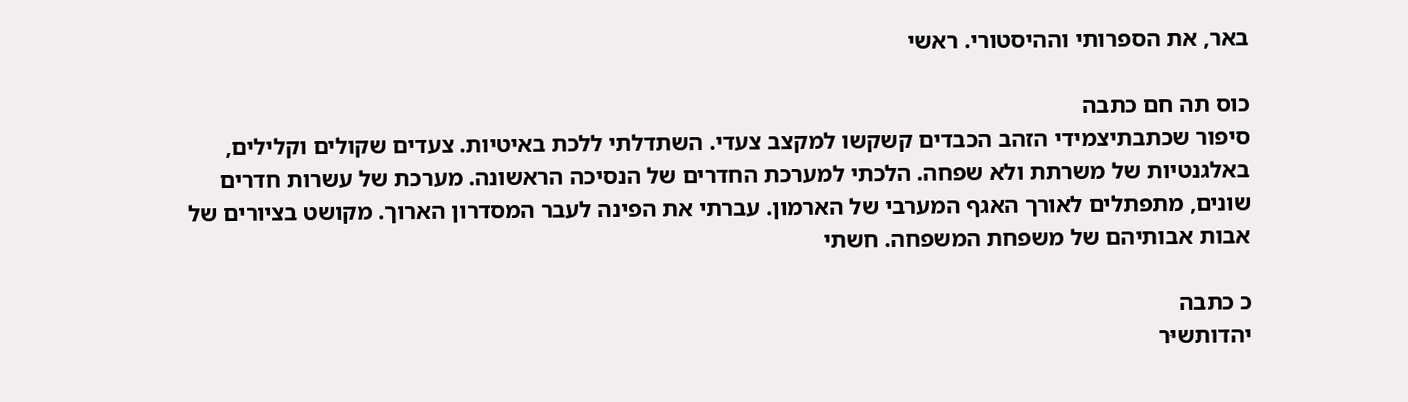באר, את הספרותי וההיסטורי. ראשי

כוס תה חם כתבה
סיפור שכתבתיצמידי הזהב הכבדים קשקשו למקצב צעדי. השתדלתי ללכת באיטיות. צעדים שקולים וקלילים, באלגנטיות של משרתת ולא שפחה. הלכתי למערכת החדרים של הנסיכה הראשונה. מערכת של עשרות חדרים שונים, מתפתלים לאורך האגף המערבי של הארמון. עברתי את הפינה לעבר המסדרון הארוך. מקושט בציורים של אבות אבותיהם של משפחת המשפחה. חשתי

כ כתבה
יהדותשיּר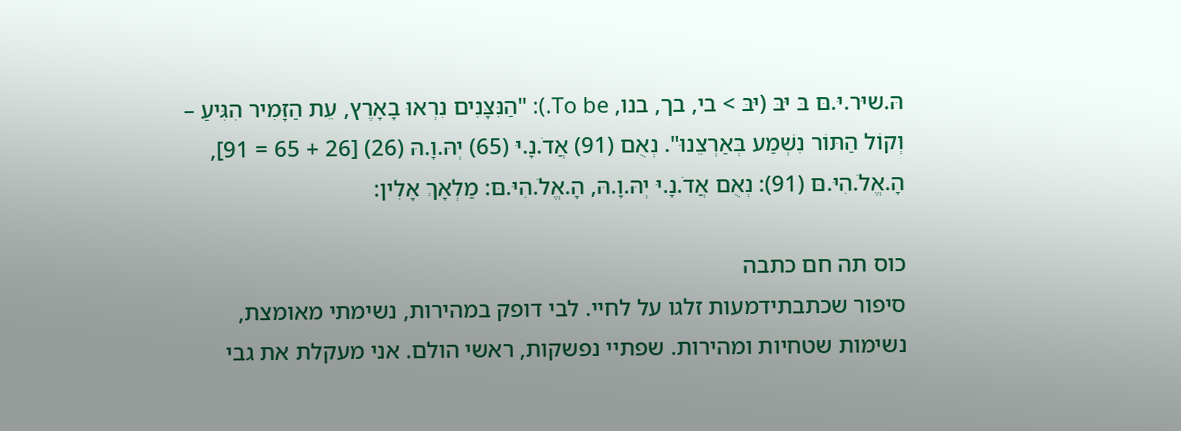הּ.שיּר.יּ.םּ בּ יּבּ (יּבּ > בי, בך, בנו, To be.): "הַנִּצָּנִים נִרְאוּ בָאָרֶץ, עֵת הַזָּמִיר הִגִּיעַ – וְקוֹל הַתּוֹר נִשְׁמַע בְּאַרְצֵנוּ". נְאֻם (91) אֲדֹ.נָ.יּ (65) יְהּ.וָ.הּ (26) [26 + 65 = 91], הָ.אֱלֹ.הִיּ.םּ (91): נְאֻם אֲדֹ.נָ.יּ יְהּ.וָ.הּ, הָ.אֱלֹ.הִיּ.םּ: מַלְאָךְ אָלִין:

כוס תה חם כתבה
סיפור שכתבתידמעות זלגו על לחיי. לבי דופק במהירות, נשימתי מאומצת, נשימות שטחיות ומהירות. שפתיי נפשקות, ראשי הולם. אני מעקלת את גבי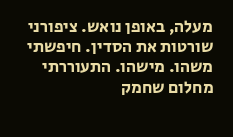מעלה, באופן נואש. ציפורני שורטות את הסדין. חיפשתי משהו. מישהו. התעוררתי מחלום שחמק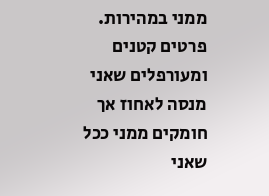ממני במהירות. פרטים קטנים ומעורפלים שאני מנסה לאחוז אך חומקים ממני ככל שאני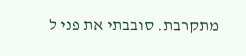מתקרבת. סובבתי את פני ל